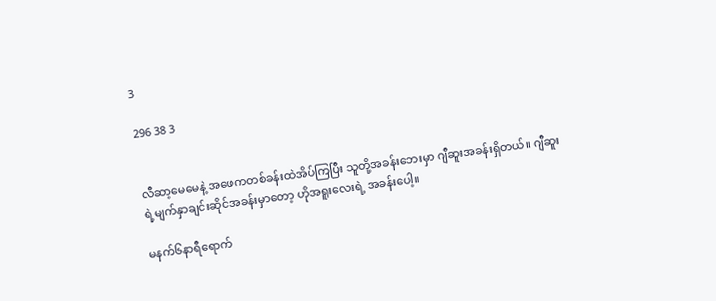3

296 38 3


လီဆာ့မေမေနဲ့ အဖေကတစ်ခန်းထဲအိပ်ကြပြီး သူတို့အခန်းဘေးမှာ ဂျီ‌ဆူးအခန်းရှိတယ်။ ဂျီဆူးရဲ့မျက်နှာချင်းဆိုင်အခန်းမှာတော့ ဟိုအရူးလေးရဲ့ အခန်းပေါ့။

မနက်၆နာရီရောက်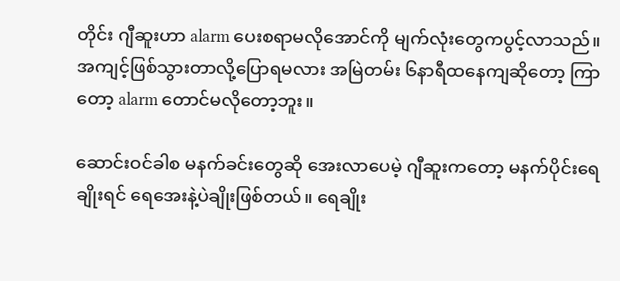တိုင်း ဂျီဆူးဟာ alarm ပေးစရာမလိုအောင်ကို မျက်လုံးတွေကပွင့်လာသည်။ အကျင့်ဖြစ်သွားတာလို့ပြောရမလား အမြဲတမ်း ၆နာရီထနေကျဆိုတော့ ကြာတော့ alarm တောင်မလိုတော့ဘူး။

ဆောင်းဝင်ခါစ မနက်ခင်းတွေဆို အေးလာပေမဲ့ ဂျီဆူးကတော့ မနက်ပိုင်းရေချိုးရင် ရေအေးနဲ့ပဲချိုးဖြစ်တယ်။ ရေချိုး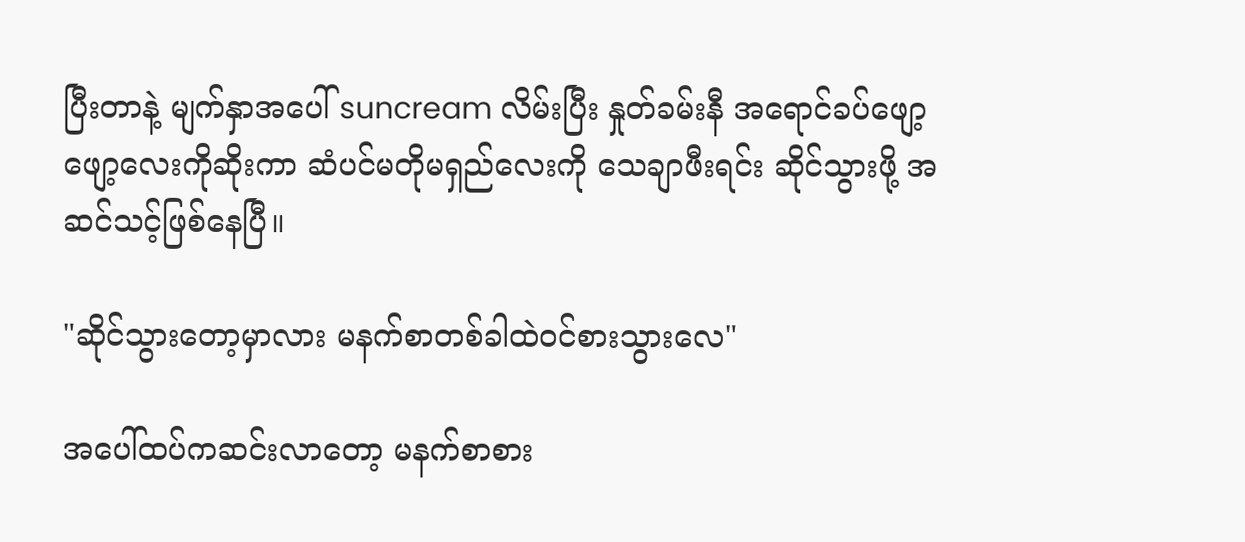ပြီးတာနဲ့ မျက်နှာအပေါ် suncream လိမ်းပြီး နှုတ်ခမ်းနီ အရောင်ခပ်ဖျော့ဖျော့လေးကိုဆိုးကာ ဆံပင်မတိုမရှည်လေးကို သေချာဖီးရင်း ဆိုင်သွားဖို့ အဆင်သင့်ဖြစ်နေပြီ။

"ဆိုင်သွားတော့မှာလား မနက်စာတစ်ခါထဲဝင်စားသွားလေ"

အပေါ်ထပ်ကဆင်းလာတော့ မနက်စာစား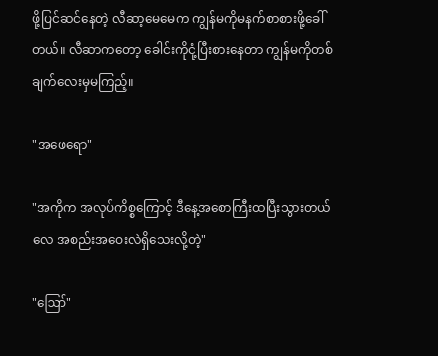ဖို့ပြင်ဆင်နေတဲ့ လီဆာ့မေမေက ကျွန်မကိုမနက်စာစားဖို့ခေါ်တယ်။ လီဆာကတော့ ခေါင်းကိုငုံ့ပြီးစားနေတာ ကျွန်မကိုတစ်ချက်လေးမှမကြည့်။

"အဖေရော"

"အကိုက အလုပ်ကိစ္စကြောင့် ဒီနေ့အစောကြီးထပြီးသွားတယ်လေ အစည်းအဝေးလဲရှိသေးလို့တဲ့"

"ဪ"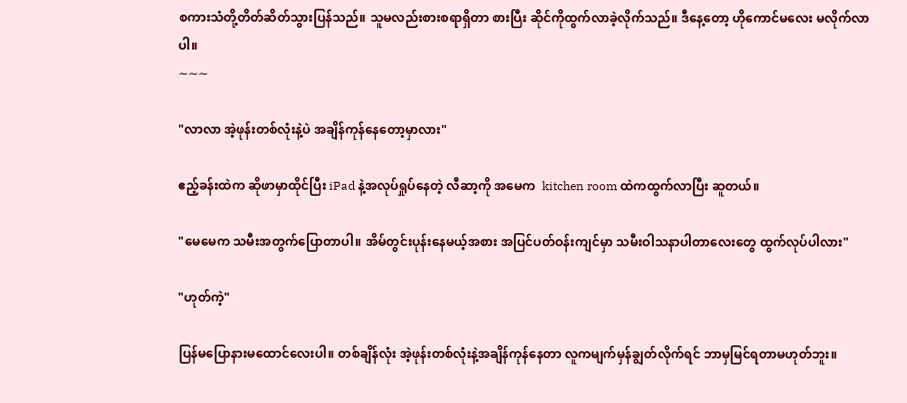စကားသံတို့တိတ်ဆိတ်သွားပြန်သည်။ သူမလည်းစားစရာရှိတာ စားပြီး ဆိုင်ကိုထွက်လာခဲ့လိုက်သည်။ ဒီနေ့တော့ ဟိုကောင်မလေး မလိုက်လာပါ။
∼∼∼

"လာလာ အဲ့ဖုန်းတစ်လုံးနဲ့ပဲ အချိန်ကုန်နေတော့မှာလား"

ဧည့်ခန်းထဲက ဆိုဖာမှာထိုင်ပြီး iPad နဲ့အလုပ်ရှုပ်နေတဲ့ လီဆာ့ကို အမေက  kitchen room ထဲကထွက်လာပြီး ဆူတယ်။

"မေမေက သမီးအတွက်ပြောတာ‌ပါ။ အိမ်တွင်းပုန်း‌နေမယ့်အစား အပြင်ပတ်ဝန်းကျင်မှာ သမီးဝါသနာပါတာလေးတွေ ထွက်လုပ်ပါလား"

"ဟုတ်ကဲ့"

ပြန်မပြောနားမထောင်လေးပါ။ တစ်ချိန်လုံး အဲ့ဖုန်းတစ်လုံးနဲ့အချိန်ကုန်နေတာ လူကမျက်မှန်ချွတ်လိုက်ရင် ဘာမှမြင်ရတာမဟုတ်ဘူး။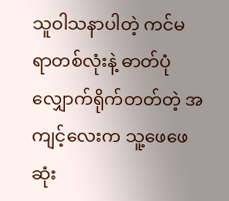သူဝါသနာပါတဲ့ ကင်မရာတစ်လုံးနဲ့ ဓာတ်ပုံလျှောက်ရိုက်တတ်တဲ့ အကျင့်လေးက သူ့ဖေဖေဆုံး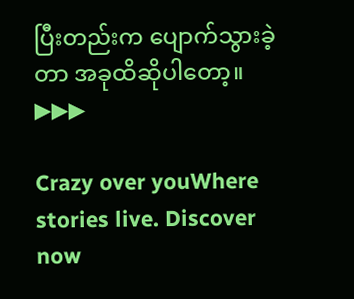ပြီးတည်းက ပျောက်သွားခဲ့တာ အခုထိဆိုပါတော့။
▶▶▶

Crazy over youWhere stories live. Discover now